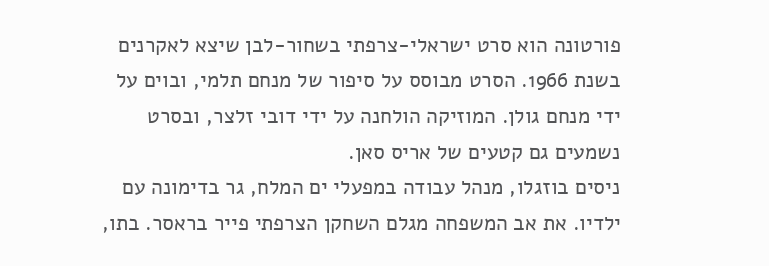פורטונה הוא סרט ישראלי-צרפתי בשחור-לבן שיצא לאקרנים בשנת 1966. הסרט מבוסס על סיפור של מנחם תלמי, ובוים על ידי מנחם גולן. המוזיקה הולחנה על ידי דובי זלצר, ובסרט נשמעים גם קטעים של אריס סאן.
ניסים בוזגלו, מנהל עבודה במפעלי ים המלח, גר בדימונה עם ילדיו. את אב המשפחה מגלם השחקן הצרפתי פייר בראסר. בתו,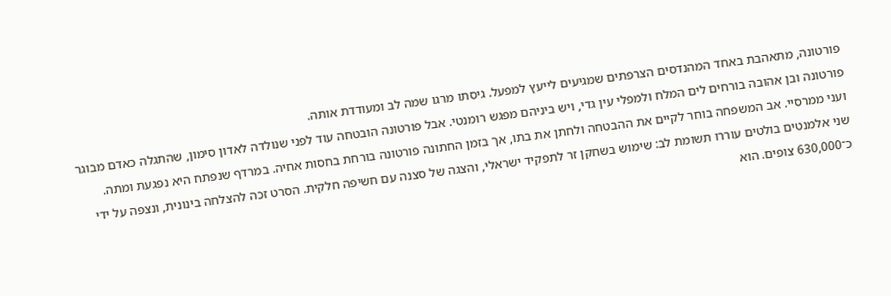פורטונה, מתאהבת באחד המהנדסים הצרפתים שמגיעים לייעץ למפעל. גיסתו מרגו שמה לב ומעודדת אותה.
פורטונה ובן אהובה בורחים לים המלח ולמפלי עין גדי, ויש ביניהם מפגש רומנטי. אבל פורטונה הובטחה עוד לפני שנולדה לאדון סימון, שהתגלה כאדם מבוגר ועני ממרסיי. אב המשפחה בוחר לקיים את ההבטחה ולחתן את בתו, אך בזמן החתונה פורטונה בורחת בחסות אחיה. במרדף שנפתח היא נפגעת ומתה.
שני אלמנטים בולטים עוררו תשומת לב: שימוש בשחקן זר לתפקיד ישראלי, והצגה של סצנה עם חשיפה חלקית. הסרט זכה להצלחה בינונית, ונצפה על ידי כ־630,000 צופים. הוא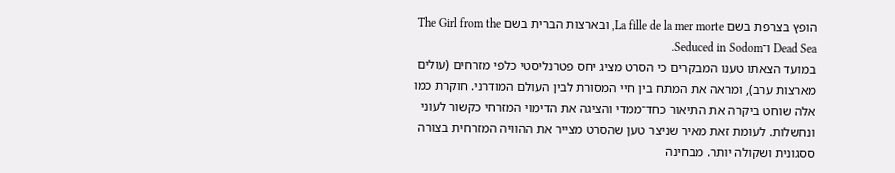הופץ בצרפת בשם La fille de la mer morte, ובארצות הברית בשם The Girl from the Dead Sea ו־Seduced in Sodom.
במועד הצאתו טענו המבקרים כי הסרט מציג יחס פטרנליסטי כלפי מזרחים (עולים מארצות ערב), ומראה את המתח בין חיי המסורת לבין העולם המודרני. חוקרת כמו אלה שוחט ביקרה את התיאור כחד־ממדי והציגה את הדימוי המזרחי כקשור לעוני ונחשלות. לעומת זאת מאיר שניצר טען שהסרט מצייר את ההוויה המזרחית בצורה ססגונית ושקולה יותר. מבחינה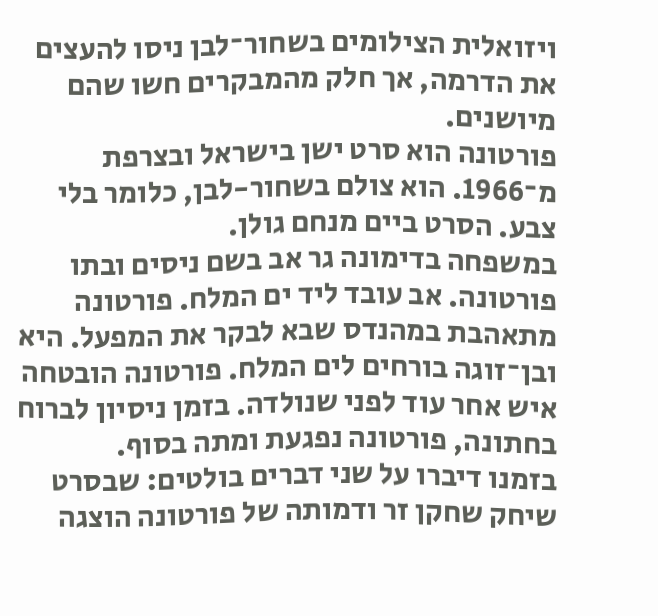ויזואלית הצילומים בשחור־לבן ניסו להעצים את הדרמה, אך חלק מהמבקרים חשו שהם מיושנים.
פורטונה הוא סרט ישן בישראל ובצרפת מ־1966. הוא צולם בשחור-לבן, כלומר בלי צבע. הסרט ביים מנחם גולן.
במשפחה בדימונה גר אב בשם ניסים ובתו פורטונה. אב עובד ליד ים המלח. פורטונה מתאהבת במהנדס שבא לבקר את המפעל. היא ובן־זוגה בורחים לים המלח. פורטונה הובטחה איש אחר עוד לפני שנולדה. בזמן ניסיון לברוח בחתונה, פורטונה נפגעת ומתה בסוף.
בזמנו דיברו על שני דברים בולטים: שבסרט שיחק שחקן זר ודמותה של פורטונה הוצגה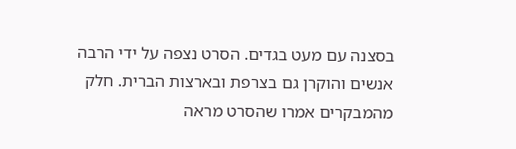בסצנה עם מעט בגדים. הסרט נצפה על ידי הרבה אנשים והוקרן גם בצרפת ובארצות הברית. חלק מהמבקרים אמרו שהסרט מראה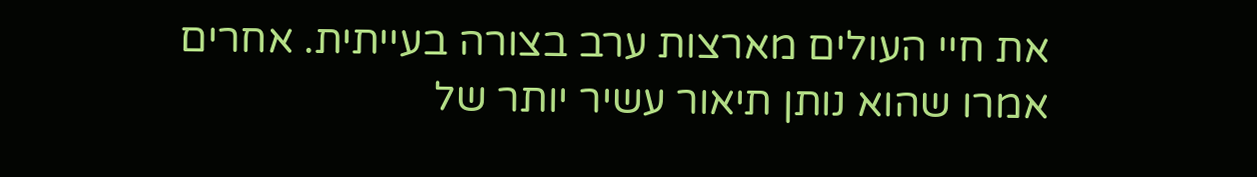את חיי העולים מארצות ערב בצורה בעייתית. אחרים אמרו שהוא נותן תיאור עשיר יותר של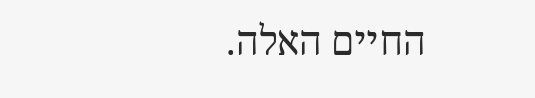החיים האלה.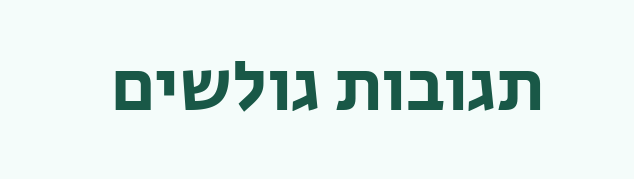תגובות גולשים